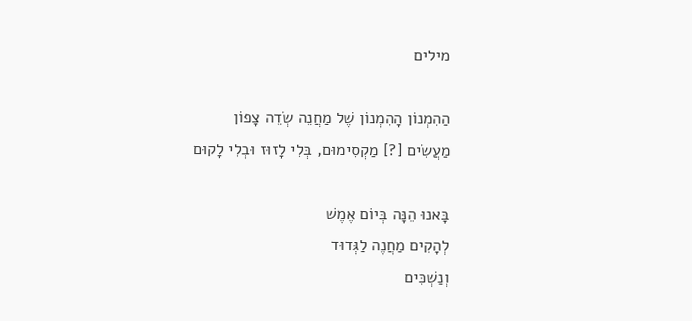מילים

הַהִמְנוֹן הָהִמְנוֹן שֶׁל מַחֲנֵה שְׂדֵה צָפוֹן
מַעֲשִׂים [?] מַקְסִימוּם, בְּלִי לָזוּז וּבְלִי לָקוּם

בָּאנוּ הֵנָּה בְּיוֹם אֶמֶשׁ
לְהָקִים מַחֲנֶה לַגְּדוּד
וְנַשְׁכִּים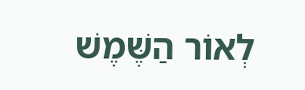לְאוֹר הַשֶּׁמֶשׁ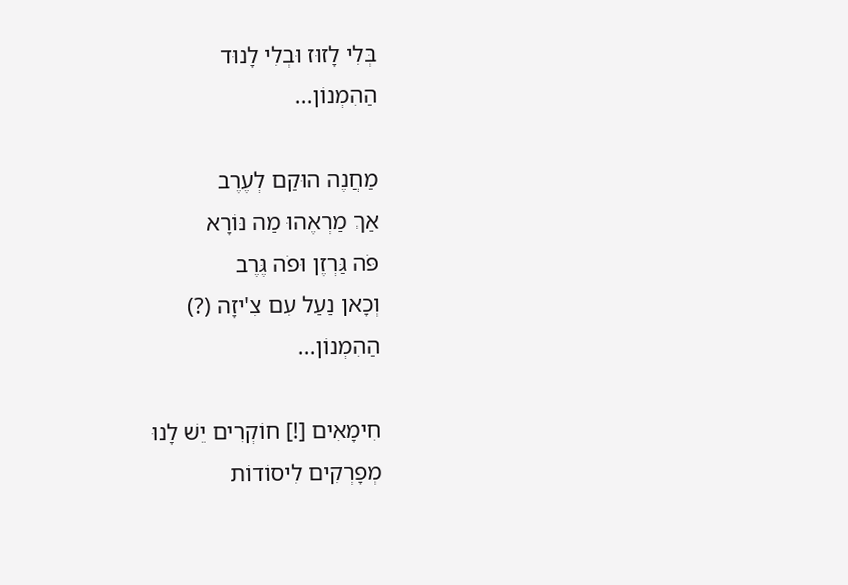בְּלִי לָזוּז וּבְלִי לָנוּד
הַהִמְנוֹן...

מַחֲנֶה הוּקַם לְעֶרֶב
אַךְ מַרְאֶהוּ מַה נּוֹרָא
פֹּה גַּרְזֶן וּפֹה גֶּרֶב
וְכָאן נַעַל עִם צִ'יזָה (?)
הַהִמְנוֹן...

חִימָאִים [!] חוֹקְרִים יֵשׁ לָנוּ
מְפָרְקִים לִיסוֹדוֹת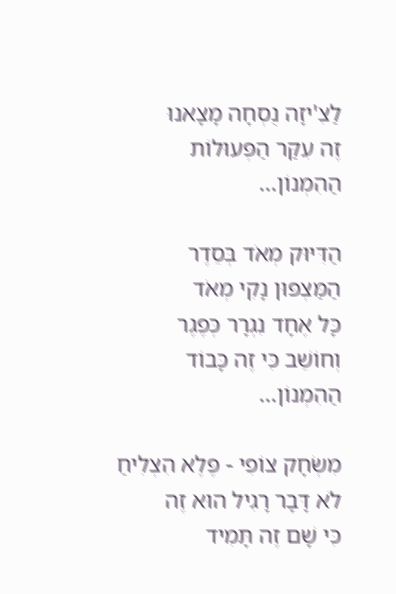לַצִ'יזָה נֻסְחָה מָצָאנוּ
זֶה עִקַּר הַפְּעוּלוֹת
הַהִמְנוֹן...

הַדִּיּוּק מְאֹד בְּסֵדֶר
הַמַּצְפּוּן נָקִי מְאֹד
כָּל אֶחָד נִגְרָר כְּפֶגֶר
וְחוֹשֵׁב כִּי זֶה כָּבוֹד
הַהִמְנוֹן...

מִשְׂחָק צוֹפִי - פֶּלֶא הִצְלִיחַ
לֹא דָּבָר רָגִיל הוּא זֶה
כִּי שָׁם זֶה תָּמִיד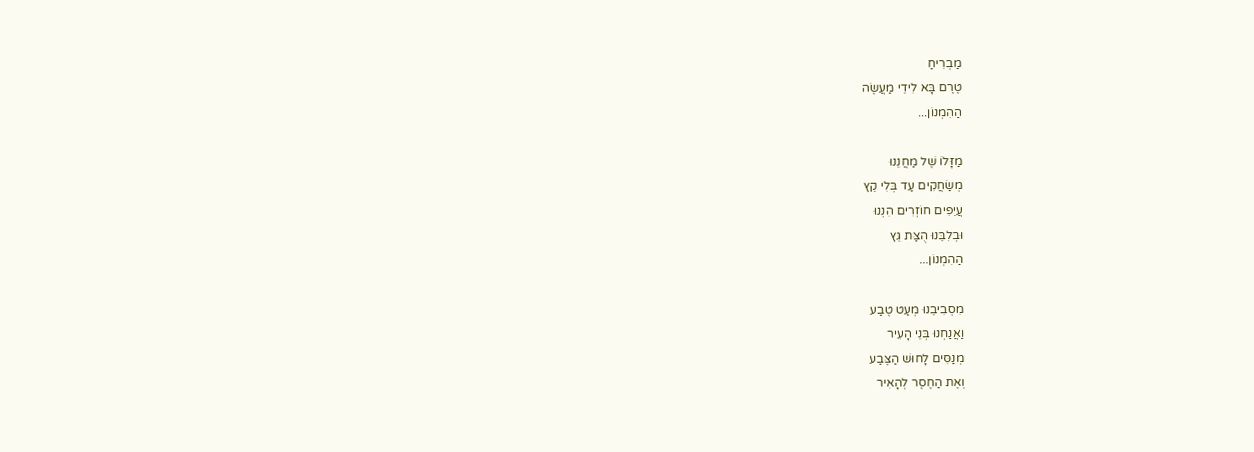מַבְרִיחַ
טֶרֶם בָּא לִידֵי מַעֲשֶׂה
הַהִמְנוֹן...

מַזָּלוֹ שֶׁל מַחֲנֵנוּ
מְשַׂחֲקִים עַד בְּלִי קֵץ
עֲיֵפִים חוֹזְרִים הִנְנוּ
וּבְלִבֵּנוּ הֻצַּת גֵּץ
הַהִמְנוֹן...

מִסְבִיבֵנוּ מְעַט טֶבַע
וַאֲנַחְנוּ בְּנֵי הָעִיר
מְנַסִּים לָחוּשׁ הַצֶּבַע
וְאֶת הַחֶסֶר לְהָאִיר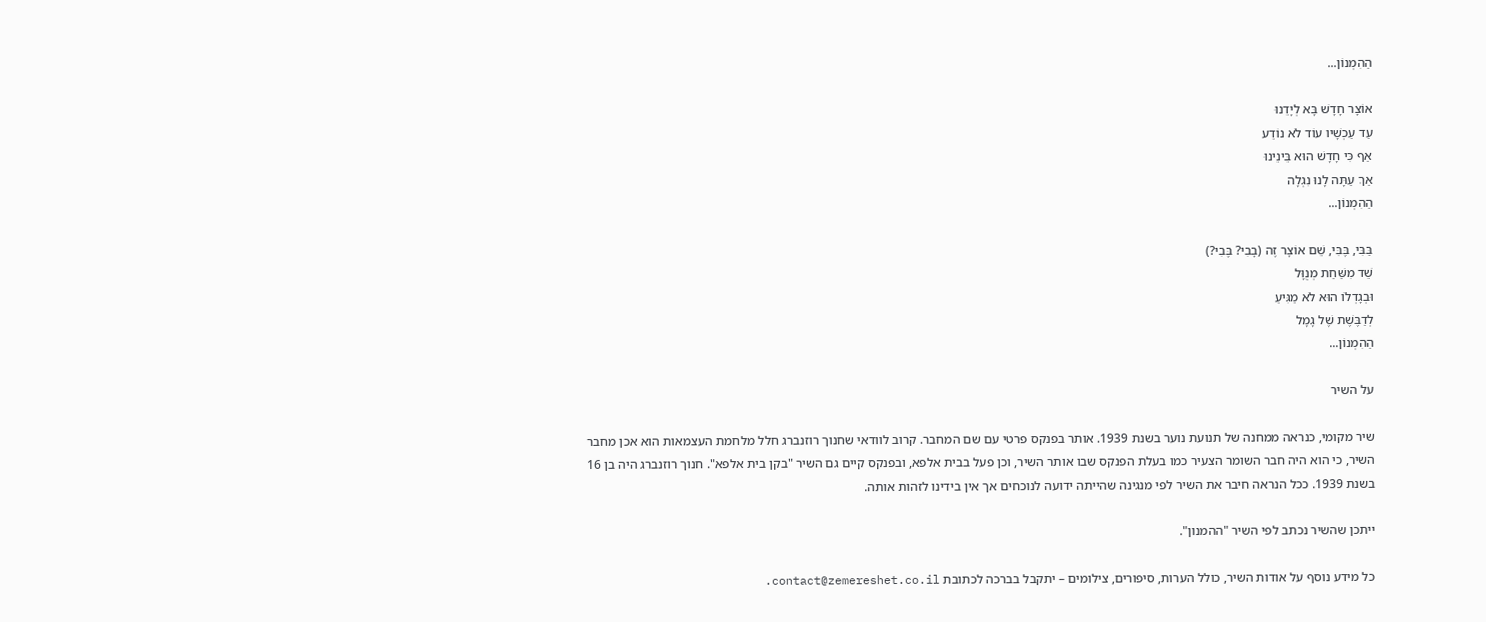הַהִמְנוֹן...

אוֹצָר חָדָשׁ בָּא לְיָדֵנוּ
עַד עַכְשָׁיו עוֹד לֹא נוֹדַע
אַף כִּי חָדָשׁ הוּא בֵּינֵינוּ
אַךְ עַתָּה לָנוּ נִגְלָה
הַהִמְנוֹן...

בַּבִּי, בֶּבִּי, שֵׁם אוֹצָר זֶה (בָבִי? בֶּבִי?)
שֵׁד מִשַּׁחַת מְנֻוָּל
וּבְגָדְלוֹ הוּא לֹא מַגִּיעַ
לְדַבֶּשֶׁת שֶׁל גָמָל
הַהִמְנוֹן...

על השיר

שיר מקומי, כנראה ממחנה של תנועת נוער בשנת 1939. אותר בפנקס פרטי עם שם המחבר. קרוב לוודאי שחנוך רוזנברג חלל מלחמת העצמאות הוא אכן מחבר השיר, כי הוא היה חבר השומר הצעיר כמו בעלת הפנקס שבו אותר השיר, וכן פעל בבית אלפא, ובפנקס קיים גם השיר "בקן בית אלפא". חנוך רוזנברג היה בן 16 בשנת 1939. ככל הנראה חיבר את השיר לפי מנגינה שהייתה ידועה לנוכחים אך אין בידינו לזהות אותה.

ייתכן שהשיר נכתב לפי השיר "ההמנון".

כל מידע נוסף על אודות השיר, כולל הערות, סיפורים, צילומים – יתקבל בברכה לכתובת contact@zemereshet.co.il.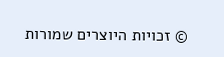© זכויות היוצרים שמורות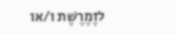לזֶמֶרֶשֶׁת ו/או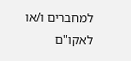למחברים ו/או לאקו"ם